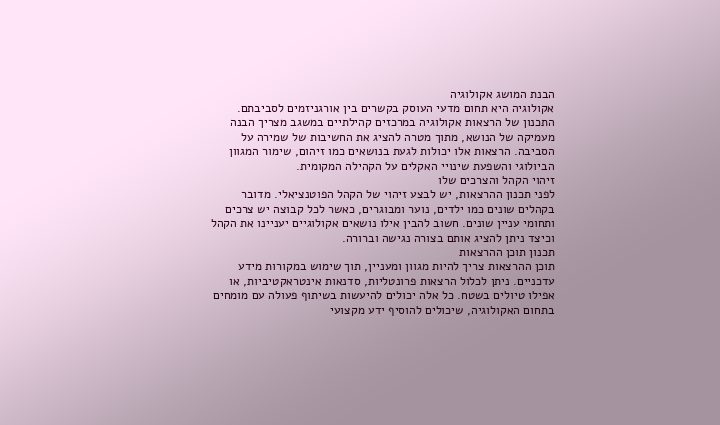הבנת המושג אקולוגיה
אקולוגיה היא תחום מדעי העוסק בקשרים בין אורגניזמים לסביבתם. התכנון של הרצאות אקולוגיה במרכזים קהילתיים במשגב מצריך הבנה מעמיקה של הנושא, מתוך מטרה להציג את החשיבות של שמירה על הסביבה. הרצאות אלו יכולות לגעת בנושאים כמו זיהום, שימור המגוון הביולוגי והשפעת שינויי האקלים על הקהילה המקומית.
זיהוי הקהל והצרכים שלו
לפני תכנון ההרצאות, יש לבצע זיהוי של הקהל הפוטנציאלי. מדובר בקהלים שונים כמו ילדים, נוער ומבוגרים, כאשר לכל קבוצה יש צרכים ותחומי עניין שונים. חשוב להבין אילו נושאים אקולוגיים יעניינו את הקהל וכיצד ניתן להציג אותם בצורה נגישה וברורה.
תכנון תוכן ההרצאות
תוכן ההרצאות צריך להיות מגוון ומעניין, תוך שימוש במקורות מידע עדכניים. ניתן לכלול הרצאות פרונטליות, סדנאות אינטראקטיביות, או אפילו טיולים בשטח. כל אלה יכולים להיעשות בשיתוף פעולה עם מומחים בתחום האקולוגיה, שיכולים להוסיף ידע מקצועי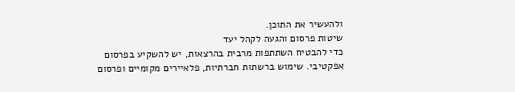ולהעשיר את התוכן.
שיטות פרסום והגעה לקהל יעד
כדי להבטיח השתתפות מרבית בהרצאות, יש להשקיע בפרסום אפקטיבי. שימוש ברשתות חברתיות, פלאיירים מקומיים ופרסום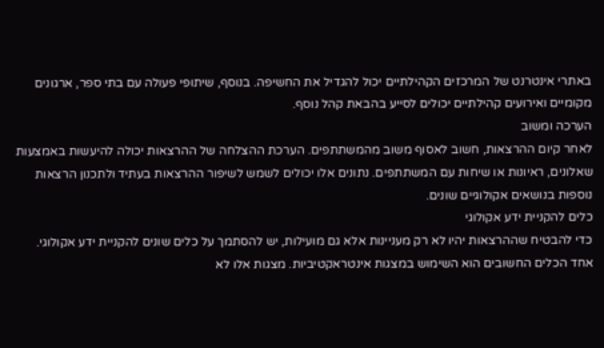באתרי אינטרנט של המרכזים הקהילתיים יכול להגדיל את החשיפה. בנוסף, שיתופי פעולה עם בתי ספר, ארגונים מקומיים ואירועים קהילתיים יכולים לסייע בהבאת קהל נוסף.
הערכה ומשוב
לאחר קיום ההרצאות, חשוב לאסוף משוב מהמשתתפים. הערכת ההצלחה של ההרצאות יכולה להיעשות באמצעות שאלונים, ראיונות או שיחות עם המשתתפים. נתונים אלו יכולים לשמש לשיפור ההרצאות בעתיד ולתכנון הרצאות נוספות בנושאים אקולוגיים שונים.
כלים להקניית ידע אקולוגי
כדי להבטיח שההרצאות יהיו לא רק מעניינות אלא גם מועילות, יש להסתמך על כלים שונים להקניית ידע אקולוגי. אחד הכלים החשובים הוא השימוש במצגות אינטראקטיביות. מצגות אלו לא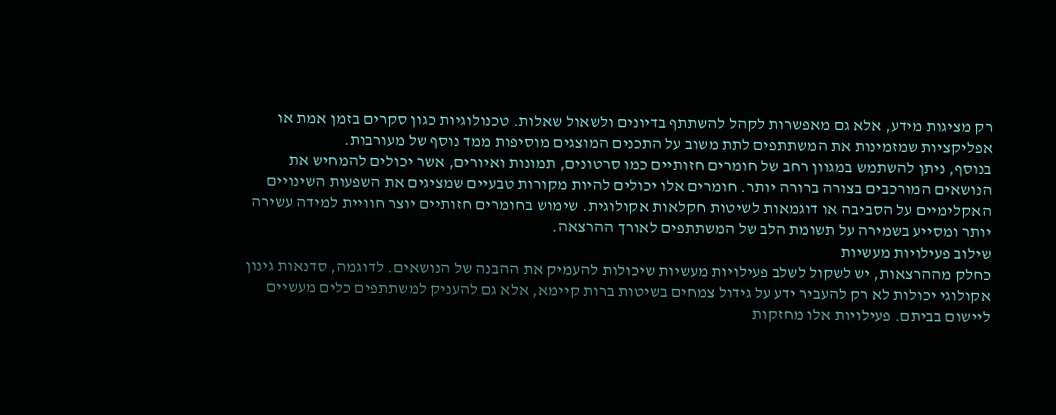רק מציגות מידע, אלא גם מאפשרות לקהל להשתתף בדיונים ולשאול שאלות. טכנולוגיות כגון סקרים בזמן אמת או אפליקציות שמזמינות את המשתתפים לתת משוב על התכנים המוצגים מוסיפות ממד נוסף של מעורבות.
בנוסף, ניתן להשתמש במגוון רחב של חומרים חזותיים כמו סרטונים, תמונות ואיורים, אשר יכולים להמחיש את הנושאים המורכבים בצורה ברורה יותר. חומרים אלו יכולים להיות מקורות טבעיים שמציגים את השפעות השינויים האקלימיים על הסביבה או דוגמאות לשיטות חקלאות אקולוגית. שימוש בחומרים חזותיים יוצר חוויית למידה עשירה יותר ומסייע בשמירה על תשומת הלב של המשתתפים לאורך ההרצאה.
שילוב פעילויות מעשיות
כחלק מההרצאות, יש לשקול לשלב פעילויות מעשיות שיכולות להעמיק את ההבנה של הנושאים. לדוגמה, סדנאות גינון אקולוגי יכולות לא רק להעביר ידע על גידול צמחים בשיטות ברות קיימא, אלא גם להעניק למשתתפים כלים מעשיים ליישום בביתם. פעילויות אלו מחזקות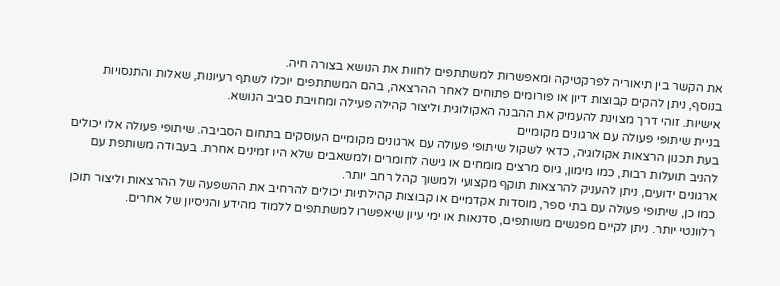את הקשר בין תיאוריה לפרקטיקה ומאפשרות למשתתפים לחוות את הנושא בצורה חיה.
בנוסף, ניתן להקים קבוצות דיון או פורומים פתוחים לאחר ההרצאה, בהם המשתתפים יוכלו לשתף רעיונות, שאלות והתנסויות אישיות. זוהי דרך מצוינת להעמיק את ההבנה האקולוגית וליצור קהילה פעילה ומחויבת סביב הנושא.
בניית שיתופי פעולה עם ארגונים מקומיים
בעת תכנון הרצאות אקולוגיה, כדאי לשקול שיתופי פעולה עם ארגונים מקומיים העוסקים בתחום הסביבה. שיתופי פעולה אלו יכולים להניב תועלות רבות, כמו מימון, גיוס מרצים מומחים או גישה לחומרים ולמשאבים שלא היו זמינים אחרת. בעבודה משותפת עם ארגונים ידועים, ניתן להעניק להרצאות תוקף מקצועי ולמשוך קהל רחב יותר.
כמו כן, שיתופי פעולה עם בתי ספר, מוסדות אקדמיים או קבוצות קהילתיות יכולים להרחיב את ההשפעה של ההרצאות וליצור תוכן רלוונטי יותר. ניתן לקיים מפגשים משותפים, סדנאות או ימי עיון שיאפשרו למשתתפים ללמוד מהידע והניסיון של אחרים.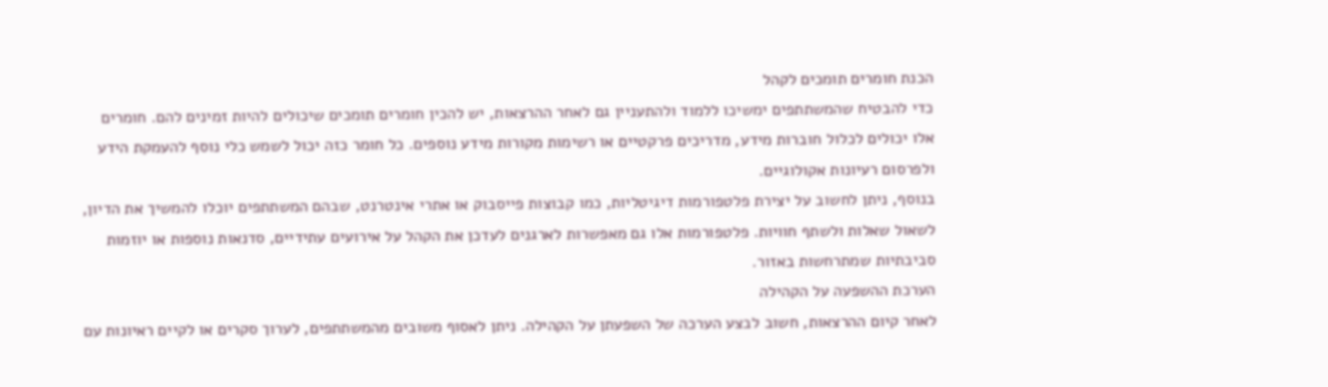הכנת חומרים תומכים לקהל
כדי להבטיח שהמשתתפים ימשיכו ללמוד ולהתעניין גם לאחר ההרצאות, יש להכין חומרים תומכים שיכולים להיות זמינים להם. חומרים אלו יכולים לכלול חוברות מידע, מדריכים פרקטיים או רשימות מקורות מידע נוספים. כל חומר כזה יכול לשמש כלי נוסף להעמקת הידע ולפרסום רעיונות אקולוגיים.
בנוסף, ניתן לחשוב על יצירת פלטפורמות דיגיטליות, כמו קבוצות פייסבוק או אתרי אינטרנט, שבהם המשתתפים יוכלו להמשיך את הדיון, לשאול שאלות ולשתף חוויות. פלטפורמות אלו גם מאפשרות לארגנים לעדכן את הקהל על אירועים עתידיים, סדנאות נוספות או יוזמות סביבתיות שמתרחשות באזור.
הערכת ההשפעה על הקהילה
לאחר קיום ההרצאות, חשוב לבצע הערכה של השפעתן על הקהילה. ניתן לאסוף משובים מהמשתתפים, לערוך סקרים או לקיים ראיונות עם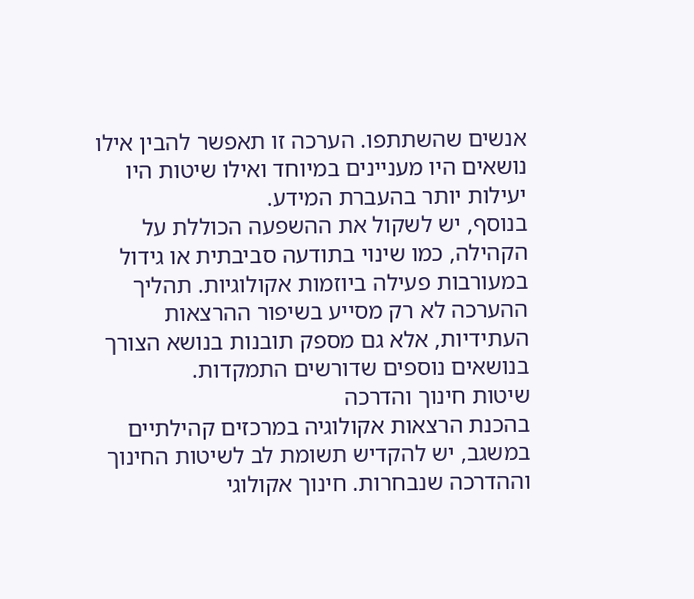אנשים שהשתתפו. הערכה זו תאפשר להבין אילו נושאים היו מעניינים במיוחד ואילו שיטות היו יעילות יותר בהעברת המידע.
בנוסף, יש לשקול את ההשפעה הכוללת על הקהילה, כמו שינוי בתודעה סביבתית או גידול במעורבות פעילה ביוזמות אקולוגיות. תהליך ההערכה לא רק מסייע בשיפור ההרצאות העתידיות, אלא גם מספק תובנות בנושא הצורך בנושאים נוספים שדורשים התמקדות.
שיטות חינוך והדרכה
בהכנת הרצאות אקולוגיה במרכזים קהילתיים במשגב, יש להקדיש תשומת לב לשיטות החינוך וההדרכה שנבחרות. חינוך אקולוגי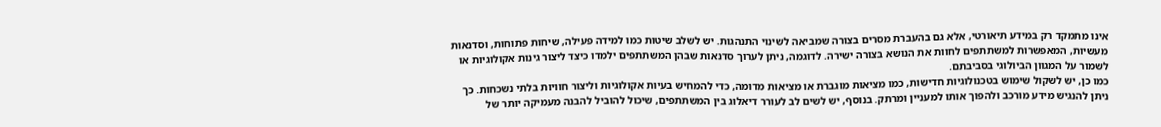אינו מתמקד רק במידע תיאורטי, אלא גם בהעברת מסרים בצורה שמביאה לשינוי התנהגות. יש לשלב שיטות כמו למידה פעילה, שיחות פתוחות, וסדנאות מעשיות, המאפשרות למשתתפים לחוות את הנושא בצורה ישירה. לדוגמה, ניתן לערוך סדנאות שבהן המשתתפים ילמדו כיצד ליצור גינות אקולוגיות או לשמור על המגוון הביולוגי בסביבתם.
כמו כן, יש לשקול שימוש בטכנולוגיות חדישות, כמו מציאות מוגברת או מציאות מדומה, כדי להמחיש בעיות אקולוגיות וליצור חוויות בלתי נשכחות. כך ניתן להנגיש מידע מורכב ולהפוך אותו למעניין ומרתק. בנוסף, יש לשים לב לעורר דיאלוג בין המשתתפים, שיכול להוביל להבנה מעמיקה יותר של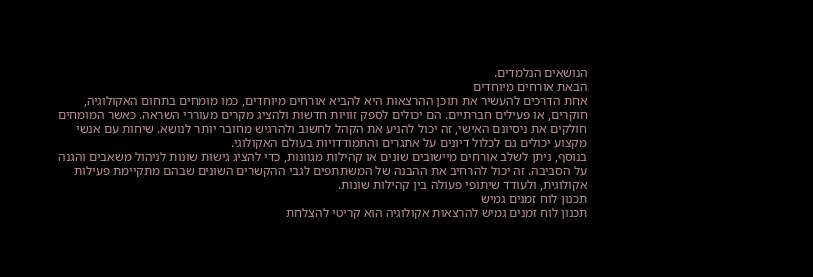הנושאים הנלמדים.
הבאת אורחים מיוחדים
אחת הדרכים להעשיר את תוכן ההרצאות היא להביא אורחים מיוחדים, כמו מומחים בתחום האקולוגיה, חוקרים, או פעילים חברתיים. הם יכולים לספק זוויות חדשות ולהציג מקרים מעוררי השראה. כאשר המומחים חולקים את ניסיונם האישי, זה יכול להניע את הקהל לחשוב ולהרגיש מחובר יותר לנושא. שיחות עם אנשי מקצוע יכולים גם לכלול דיונים על אתגרים והתמודדויות בעולם האקולוגי.
בנוסף, ניתן לשלב אורחים מיישובים שונים או קהילות מגוונות, כדי להציג גישות שונות לניהול משאבים והגנה על הסביבה. זה יכול להרחיב את ההבנה של המשתתפים לגבי ההקשרים השונים שבהם מתקיימת פעילות אקולוגית, ולעודד שיתופי פעולה בין קהילות שונות.
תכנון לוח זמנים גמיש
תכנון לוח זמנים גמיש להרצאות אקולוגיה הוא קריטי להצלחת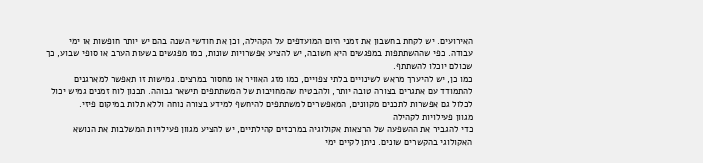האירועים. יש לקחת בחשבון את זמני היום המועדפים על הקהילה, וכן את חודשי השנה בהם יש יותר חופשות או ימי עבודה. כפי שההשתתפות במפגשים היא חשובה, יש להציע אפשרויות שונות, כמו מפגשים בשעות הערב או סופי שבוע, כך שכולם יוכלו להשתתף.
כמו כן, יש להיערך מראש לשינויים בלתי צפויים, כמו מזג האוויר או מחסור במרצים. גמישות זו תאפשר למארגנים להתמודד עם אתגרים בצורה טובה יותר, ולהבטיח שהמחויבות של המשתתפים תישאר גבוהה. תכנון לוח זמנים גמיש יכול לכלול גם אפשרות לתכנים מקוונים, המאפשרים למשתתפים להיחשף למידע בצורה נוחה וללא תלות במיקום פיזי.
מגוון פעילויות לקהילה
כדי להגביר את ההשפעה של הרצאות אקולוגיה במרכזים קהילתיים, יש להציע מגוון פעילויות המשלבות את הנושא האקולוגי בהקשרים שונים. ניתן לקיים ימי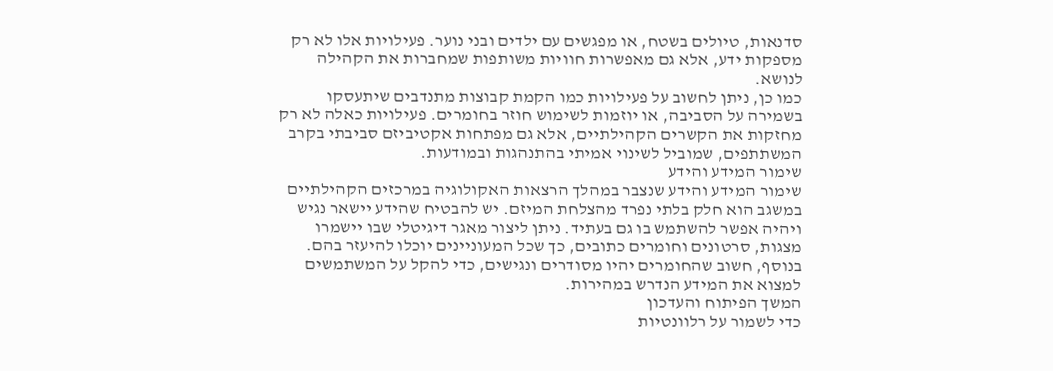סדנאות, טיולים בשטח, או מפגשים עם ילדים ובני נוער. פעילויות אלו לא רק מספקות ידע, אלא גם מאפשרות חוויות משותפות שמחברות את הקהילה לנושא.
כמו כן, ניתן לחשוב על פעילויות כמו הקמת קבוצות מתנדבים שיתעסקו בשמירה על הסביבה, או יוזמות לשימוש חוזר בחומרים. פעילויות כאלה לא רק מחזקות את הקשרים הקהילתיים, אלא גם מפתחות אקטיביזם סביבתי בקרב המשתתפים, שמוביל לשינוי אמיתי בהתנהגות ובמודעות.
שימור המידע והידע
שימור המידע והידע שנצבר במהלך הרצאות האקולוגיה במרכזים הקהילתיים במשגב הוא חלק בלתי נפרד מהצלחת המיזם. יש להבטיח שהידע יישאר נגיש ויהיה אפשר להשתמש בו גם בעתיד. ניתן ליצור מאגר דיגיטלי שבו יישמרו מצגות, סרטונים וחומרים כתובים, כך שכל המעוניינים יוכלו להיעזר בהם. בנוסף, חשוב שהחומרים יהיו מסודרים ונגישים, כדי להקל על המשתמשים למצוא את המידע הנדרש במהירות.
המשך הפיתוח והעדכון
כדי לשמור על רלוונטיות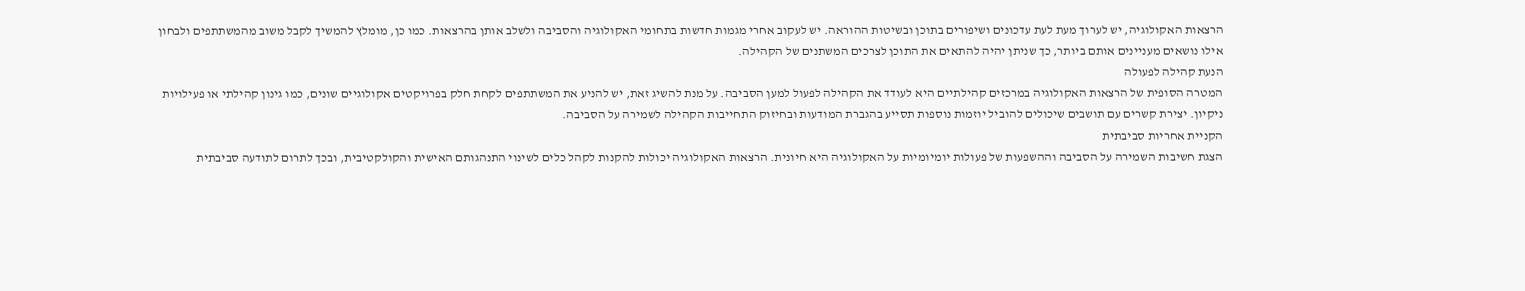הרצאות האקולוגיה, יש לערוך מעת לעת עדכונים ושיפורים בתוכן ובשיטות ההוראה. יש לעקוב אחרי מגמות חדשות בתחומי האקולוגיה והסביבה ולשלב אותן בהרצאות. כמו כן, מומלץ להמשיך לקבל משוב מהמשתתפים ולבחון אילו נושאים מעניינים אותם ביותר, כך שניתן יהיה להתאים את התוכן לצרכים המשתנים של הקהילה.
הנעת קהילה לפעולה
המטרה הסופית של הרצאות האקולוגיה במרכזים קהילתיים היא לעודד את הקהילה לפעול למען הסביבה. על מנת להשיג זאת, יש להניע את המשתתפים לקחת חלק בפרויקטים אקולוגיים שונים, כמו גינון קהילתי או פעילויות ניקיון. יצירת קשרים עם תושבים שיכולים להוביל יוזמות נוספות תסייע בהגברת המודעות ובחיזוק התחייבות הקהילה לשמירה על הסביבה.
הקניית אחריות סביבתית
הצגת חשיבות השמירה על הסביבה וההשפעות של פעולות יומיומיות על האקולוגיה היא חיונית. הרצאות האקולוגיה יכולות להקנות לקהל כלים לשינוי התנהגותם האישית והקולקטיבית, ובכך לתרום לתודעה סביבתית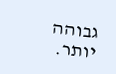גבוהה יותר.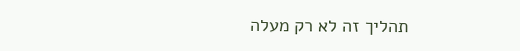תהליך זה לא רק מעלה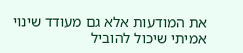את המודעות אלא גם מעודד שינוי אמיתי שיכול להוביל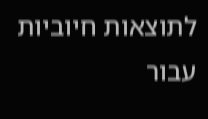לתוצאות חיוביות עבור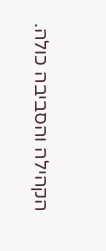הקהילה והסביבה כולה.